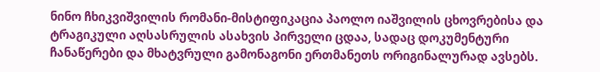ნინო ჩხიკვიშვილის რომანი-მისტიფიკაცია პაოლო იაშვილის ცხოვრებისა და ტრაგიკული აღსასრულის ასახვის პირველი ცდაა, სადაც დოკუმენტური ჩანაწერები და მხატვრული გამონაგონი ერთმანეთს ორიგინალურად ავსებს.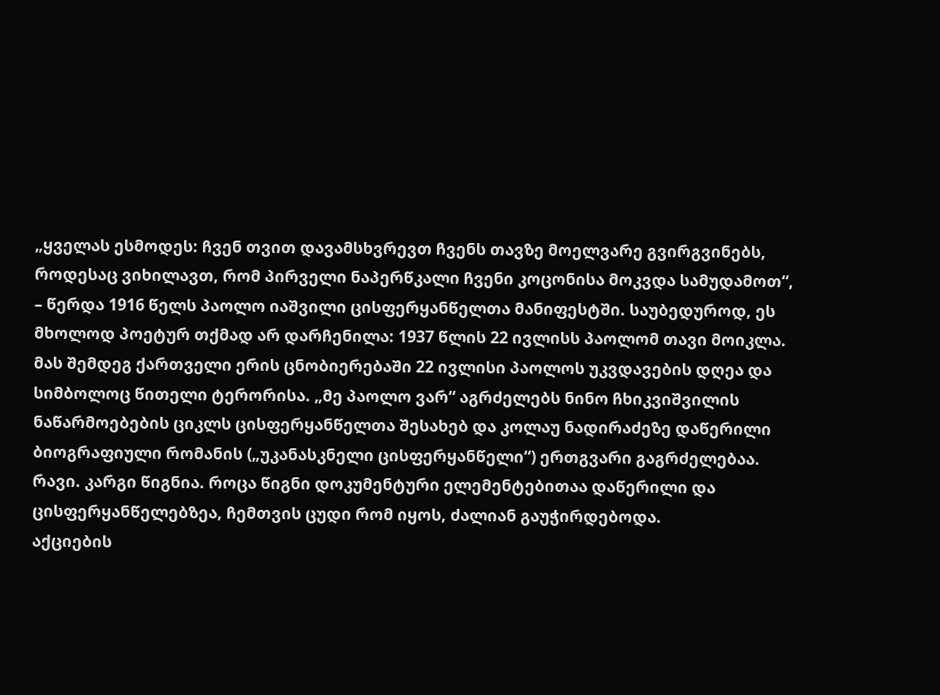„ყველას ესმოდეს: ჩვენ თვით დავამსხვრევთ ჩვენს თავზე მოელვარე გვირგვინებს, როდესაც ვიხილავთ, რომ პირველი ნაპერწკალი ჩვენი კოცონისა მოკვდა სამუდამოთ“, – წერდა 1916 წელს პაოლო იაშვილი ცისფერყანწელთა მანიფესტში. საუბედუროდ, ეს მხოლოდ პოეტურ თქმად არ დარჩენილა: 1937 წლის 22 ივლისს პაოლომ თავი მოიკლა. მას შემდეგ ქართველი ერის ცნობიერებაში 22 ივლისი პაოლოს უკვდავების დღეა და სიმბოლოც წითელი ტერორისა. „მე პაოლო ვარ“ აგრძელებს ნინო ჩხიკვიშვილის ნაწარმოებების ციკლს ცისფერყანწელთა შესახებ და კოლაუ ნადირაძეზე დაწერილი ბიოგრაფიული რომანის („უკანასკნელი ცისფერყანწელი“) ერთგვარი გაგრძელებაა.
რავი. კარგი წიგნია. როცა წიგნი დოკუმენტური ელემენტებითაა დაწერილი და ცისფერყანწელებზეა, ჩემთვის ცუდი რომ იყოს, ძალიან გაუჭირდებოდა.
აქციების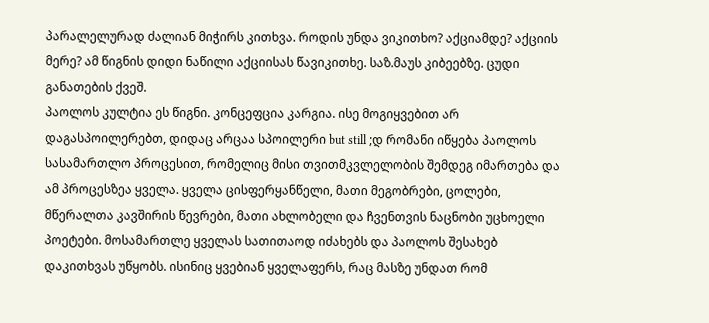პარალელურად ძალიან მიჭირს კითხვა. როდის უნდა ვიკითხო? აქციამდე? აქციის მერე? ამ წიგნის დიდი ნაწილი აქციისას წავიკითხე. საზ.მაუს კიბეებზე. ცუდი განათების ქვეშ.
პაოლოს კულტია ეს წიგნი. კონცეფცია კარგია. ისე მოგიყვებით არ დაგასპოილერებთ, დიდაც არცაა სპოილერი but still ;დ რომანი იწყება პაოლოს სასამართლო პროცესით, რომელიც მისი თვითმკვლელობის შემდეგ იმართება და ამ პროცესზეა ყველა. ყველა ცისფერყანწელი, მათი მეგობრები, ცოლები, მწერალთა კავშირის წევრები, მათი ახლობელი და ჩვენთვის ნაცნობი უცხოელი პოეტები. მოსამართლე ყველას სათითაოდ იძახებს და პაოლოს შესახებ დაკითხვას უწყობს. ისინიც ყვებიან ყველაფერს, რაც მასზე უნდათ რომ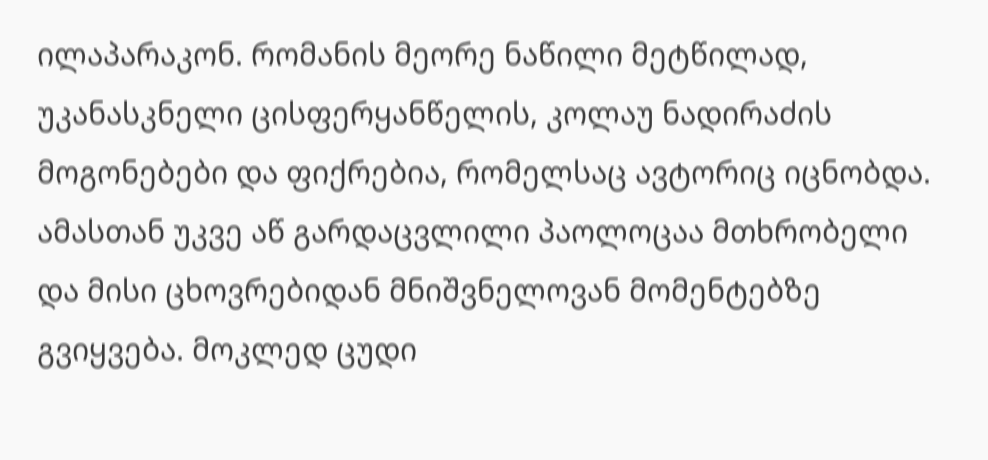ილაპარაკონ. რომანის მეორე ნაწილი მეტწილად, უკანასკნელი ცისფერყანწელის, კოლაუ ნადირაძის მოგონებები და ფიქრებია, რომელსაც ავტორიც იცნობდა. ამასთან უკვე აწ გარდაცვლილი პაოლოცაა მთხრობელი და მისი ცხოვრებიდან მნიშვნელოვან მომენტებზე გვიყვება. მოკლედ ცუდი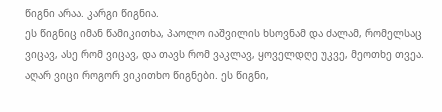წიგნი არაა. კარგი წიგნია.
ეს წიგნიც იმან წამიკითხა, პაოლო იაშვილის ხსოვნამ და ძალამ, რომელსაც ვიცავ, ასე რომ ვიცავ, და თავს რომ ვაკლავ, ყოველდღე უკვე, მეოთხე თვეა.
აღარ ვიცი როგორ ვიკითხო წიგნები. ეს წიგნი,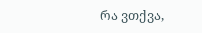რა ვთქვა,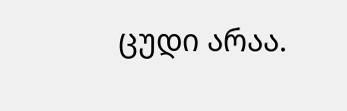ცუდი არაა.